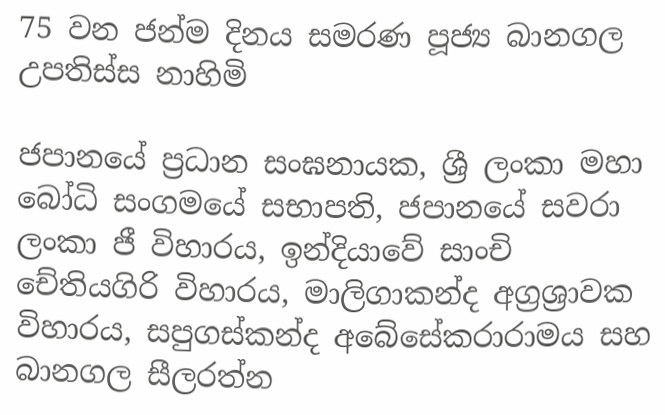75 වන ජන්ම දිනය සමරණ පූජ්‍ය බානගල උපතිස්ස නාහිමි

ජපානයේ ප්‍රධාන සංඝනායක, ශ්‍රී ලංකා මහා බෝධි සංගමයේ සභාපති, ජපානයේ සවරා ලංකා ජී විහාරය, ඉන්දියාවේ සාංචි චේතියගිරි විහාරය, මාලිගාකන්ද අග්‍රශ්‍රාවක විහාරය, සපුගස්කන්ද අබේසේකරාරාමය සහ බානගල සීලරත්න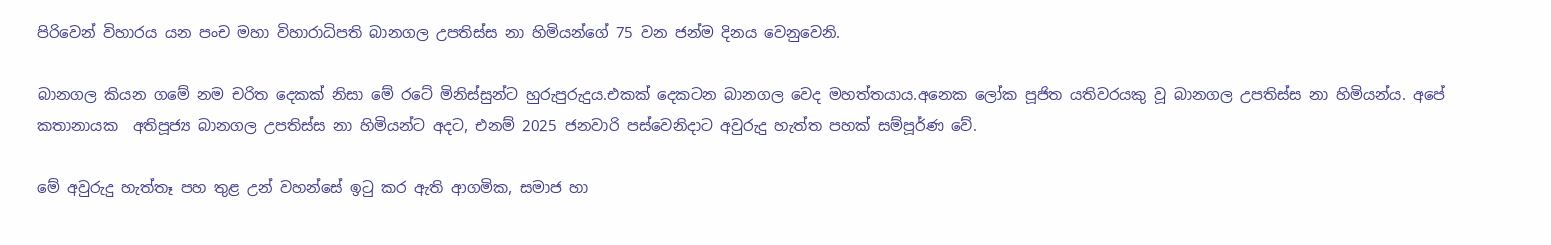පිරිවෙන් විහාරය යන පංච මහා විහාරාධිපති බානගල උපතිස්ස නා හිමියන්ගේ 75 වන ජන්ම දිනය වෙනුවෙනි.

බානගල කියන ගමේ නම චරිත දෙකක් නිසා මේ රටේ මිනිස්සුන්ට හුරුපුරුදුය.එකක් දෙකටන බානගල වෙද මහත්තයාය.අනෙක ලෝක පූජිත යතිවරයකු වූ බානගල උපතිස්ස නා හිමියන්ය. අපේ කතානායක  අතිපූජ්‍ය බානගල උපතිස්ස නා හිමියන්ට අදට, එනම් 2025 ජනවාරි පස්වෙනිදාට අවුරුදු හැත්ත පහක් සම්පූර්ණ වේ.

මේ අවුරුදු හැත්තෑ පහ තුළ උන් වහන්සේ ඉටු කර ඇති ආගමික, සමාජ හා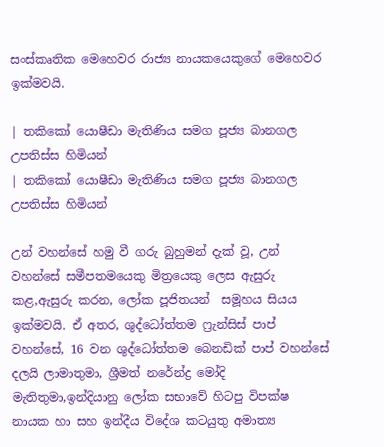සංස්කෘතික මෙහෙවර රාජ්‍ය නායකයෙකුගේ මෙහෙවර ඉක්මවයි.

| තකිකෝ යොෂීඩා මැතිණිය සමග පූජ්‍ය බානගල උපතිස්ස හිමියන්
| තකිකෝ යොෂීඩා මැතිණිය සමග පූජ්‍ය බානගල උපතිස්ස හිමියන්

උන් වහන්සේ හමු වී ගරු බුහුමන් දැක් වූ, උන් වහන්සේ සමීපතමයෙකු මිත්‍රයෙකු ලෙස ඇසුරු කළ,ඇසුරු කරන, ලෝක පූජිතයන්  සමූහය සියය ඉක්මවයි. ඒ අතර, ශුද්ධෝත්තම ෆ්‍රැන්සිස් පාප් වහන්සේ, 16 වන ශුද්ධෝත්තම බෙනඩික් පාප් වහන්සේ දලයි ලාමාතුමා, ශ්‍රීමත් නරේන්ද්‍ර මෝදි මැතිතුමා,ඉන්දියානු ලෝක සභාවේ හිටපු විපක්ෂ නායක හා සහ ඉන්දීය විදේශ කටයුතු අමාත්‍ය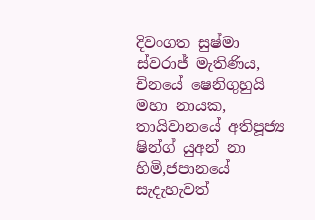දිවංගත සුෂ්මා ස්වරාජ් මැතිණිය, චිනයේ ෂෙනිගුහුයි මහා නායක, තායිවානයේ අතිපූජ්‍ය ෂින්ග් යුඅන් නා හිමි,ජපානයේ  සැදැහැවත්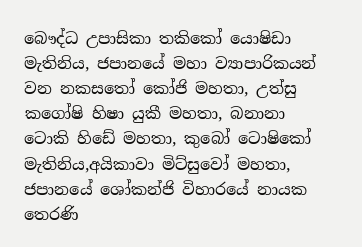බෞද්ධ උපාසිකා තකිකෝ යොෂිඩා මැතිනිය, ජපානයේ මහා ව්‍යාපාරිකයන් වන නකසතෝ කෝජි මහතා, උත්සු කගෝෂි හිෂා යුකී මහතා, බනානා ටොකි හිඩේ මහතා, කුබෝ ටොෂිකෝ මැතිනිය,අයිකාවා මිට්සුවෝ මහතා, ජපානයේ ශෝකන්ජි විහාරයේ නායක තෙරණි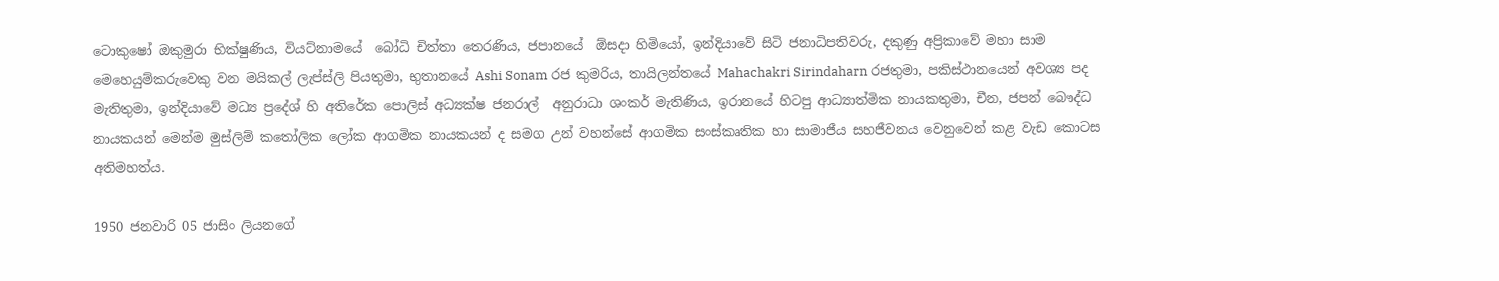ටොකුෂෝ ඔකුමුරා භික්ෂුණිය, වියට්නාමයේ  බෝධි චිත්තා තෙරණිය, ජපානයේ  ඕසදා හිමියෝ, ඉන්දියාවේ සිටි ජනාධිපතිවරු, දකුණු අප්‍රිකාවේ මහා සාම මෙහෙයුම්කරුවෙකු වන මයිකල් ලැප්ස්ලි පියතුමා, භුතානයේ Ashi Sonam රජ කුමරිය, තායිලන්තයේ Mahachakri Sirindaharn රජතුමා, පකිස්ථානයෙන් අවශ්‍ය පද මැතිතුමා, ඉන්දියාවේ මධ්‍ය ප්‍රදේශ් හි අතිරේක පොලිස් අධ්‍යක්ෂ ජනරාල්  අනුරාධා ශංකර් මැතිණිය, ඉරානයේ හිටපු ආධ්‍යාත්මික නායකතුමා, චීන, ජපන් බෞද්ධ නායකයන් මෙන්ම මුස්ලිම් කතෝලික ලෝක ආගමික නායකයන් ද සමග උන් වහන්සේ ආගමික සංස්කෘතික හා සාමාජීය සහජීවනය වෙනුවෙන් කළ වැඩ කොටස අතිමහත්ය.

1950 ජනවාරි 05 ජාසිං ලියනගේ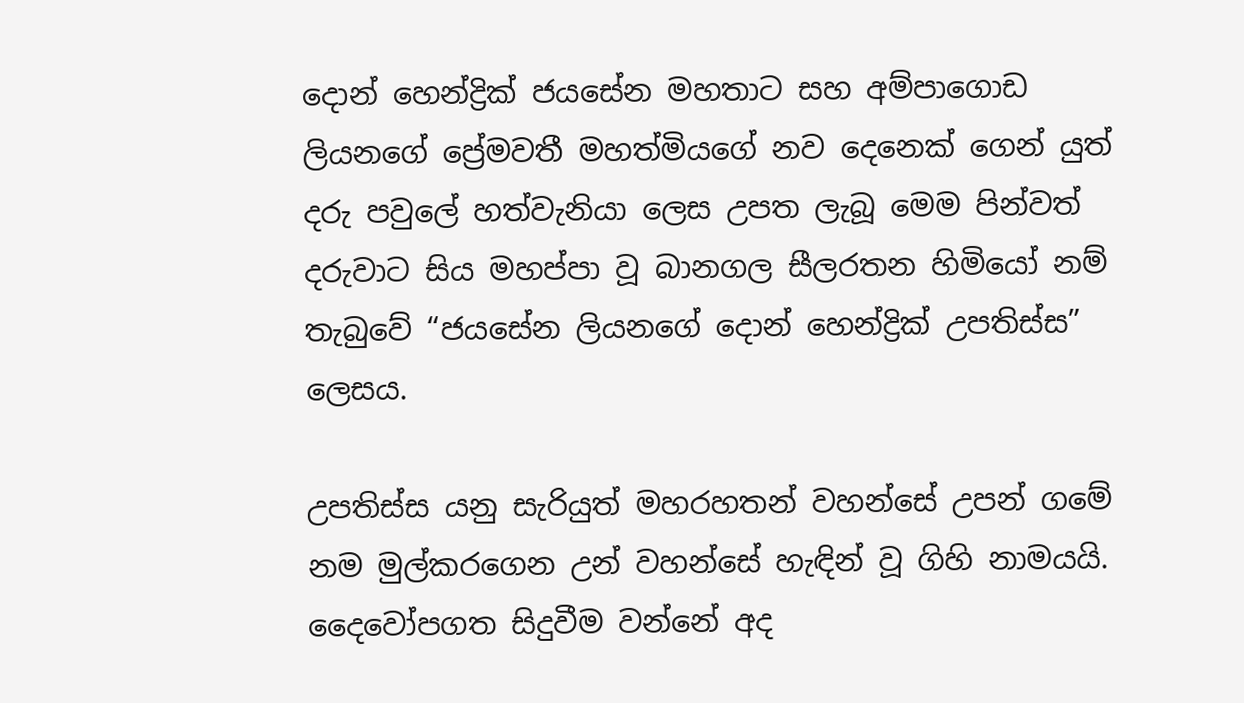දොන් හෙන්ද්‍රික් ජයසේන මහතාට සහ අම්පාගොඩ ලියනගේ ප්‍රේමවතී මහත්මියගේ නව දෙනෙක් ගෙන් යුත් දරු පවුලේ හත්වැනියා ලෙස උපත ලැබූ මෙම පින්වත් දරුවාට සිය මහප්පා වූ බානගල සීලරතන හිමියෝ නම් තැබුවේ “ජයසේන ලියනගේ දොන් හෙන්ද්‍රික් උපතිස්ස” ලෙසය.

උපතිස්ස යනු සැරියුත් මහරහතන් වහන්සේ උපන් ගමේ නම මුල්කරගෙන උන් වහන්සේ හැඳින් වූ ගිහි නාමයයි. දෛවෝපගත සිදුවීම වන්නේ අද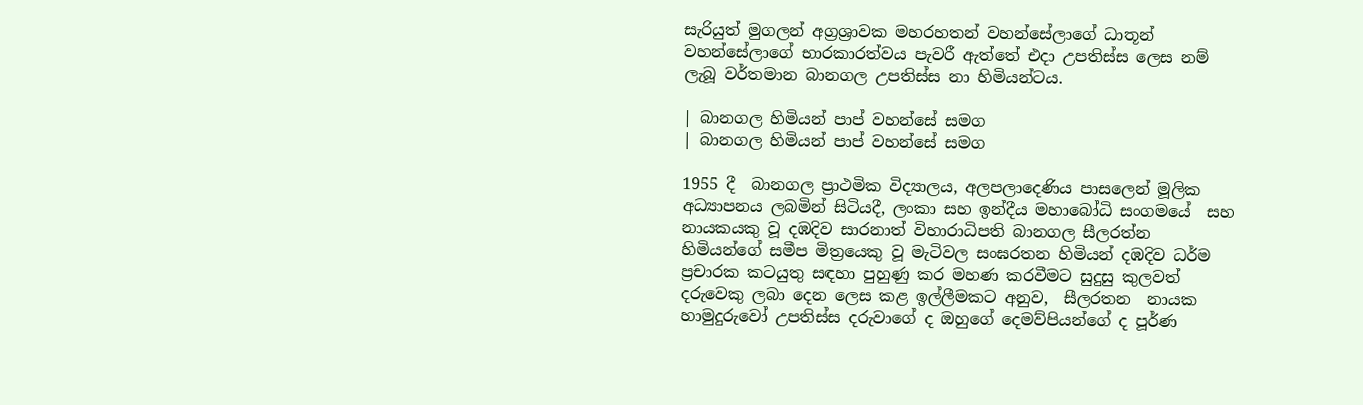සැරියුත් මුගලන් අග්‍රශ්‍රාවක මහරහතන් වහන්සේලාගේ ධාතූන් වහන්සේලාගේ භාරකාරත්වය පැවරී ඇත්තේ එදා උපතිස්ස ලෙස නම් ලැබූ වර්තමාන බානගල උපතිස්ස නා හිමියන්ටය.

| බානගල හිමියන් පාප් වහන්සේ සමග
| බානගල හිමියන් පාප් වහන්සේ සමග

1955 දී  බානගල ප්‍රාථමික විද්‍යාලය, අලපලාදෙණිය පාසලෙන් මූලික අධ්‍යාපනය ලබමින් සිටියදී, ලංකා සහ ඉන්දීය මහාබෝධි සංගමයේ  සහ නායකයකු වූ දඹදිව සාරනාත් විහාරාධිපති බානගල සීලරත්න හිමියන්ගේ සමීප මිත්‍රයෙකු වූ මැටිවල සංඝරතන හිමියන් දඹදිව ධර්ම ප්‍රචාරක කටයුතු සඳහා පුහුණු කර මහණ කරවීමට සුදුසු කුලවත් දරුවෙකු ලබා දෙන ලෙස කළ ඉල්ලීමකට අනුව,  සීලරතන  නායක හාමුදුරුවෝ උපතිස්ස දරුවාගේ ද ඔහුගේ දෙමව්පියන්ගේ ද පූර්ණ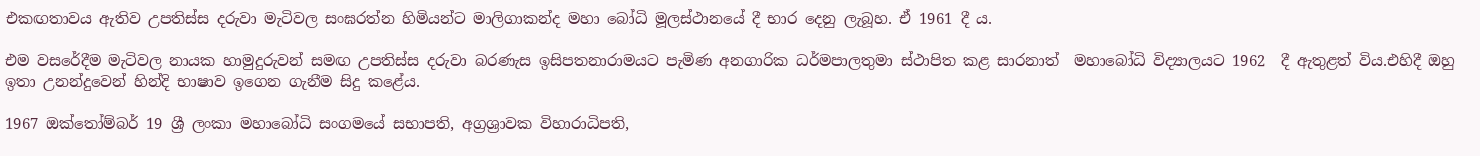එකඟතාවය ඇතිව උපතිස්ස දරුවා මැටිවල සංඝරත්න හිමියන්ට මාලිගාකන්ද මහා බෝධි මූලස්ථානයේ දී භාර දෙනු ලැබූහ. ඒ 1961 දී ය.

එම වසරේදීම මැටිවල නායක හාමුදුරුවන් සමඟ උපතිස්ස දරුවා බරණැස ඉසිපතනාරාමයට පැමිණ අනගාරික ධර්මපාලතුමා ස්ථාපිත කළ සාරනාත්  මහාබෝධි විද්‍යාලයට 1962  දී ඇතුළත් විය.එහිදී ඔහු ඉතා උනන්දුවෙන් හින්දි භාෂාව ඉගෙන ගැනීම සිදු කළේය.

1967 ඔක්තෝම්බර් 19 ශ්‍රී ලංකා මහාබෝධි සංගමයේ සභාපති, අග්‍රශ්‍රාවක විහාරාධිපති,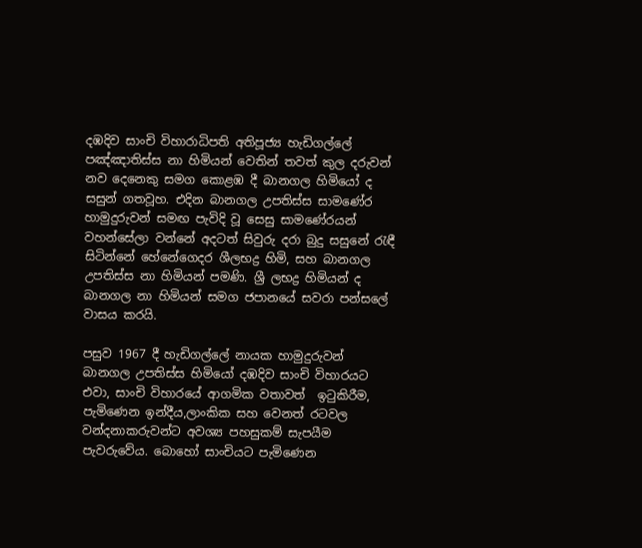දඹදිව සාංචි විහාරාධිපති අතිපූජ්‍ය හැඩිගල්ලේ පඤ්ඤාතිස්ස නා හිමියන් වෙතින් තවත් කුල දරුවන් නව දෙනෙකු සමග කොළඹ දී බානගල හිමියෝ ද සසුන් ගතවූහ. එදින බානගල උපතිස්ස සාමණේර හාමුදුරුවන් සමඟ පැවිදි වූ සෙසු සාමණේරයන්  වහන්සේලා වන්නේ අදටත් සිවුරු දරා බුදු සසුනේ රැඳී සිටින්නේ හේනේගෙදර ශීලභද්‍ර හිමි, සහ බානගල උපතිස්ස නා හිමියන් පමණි. ශ්‍රී ලභද්‍ර හිමියන් ද බානගල නා හිමියන් සමග ජපානයේ සවරා පන්සලේ වාසය කරයි.

පසුව 1967 දී හැඩිගල්ලේ නායක හාමුදුරුවන් බානගල උපතිස්ස හිමියෝ දඹදිව සාංචි විහාරයට එවා, සාංචි විහාරයේ ආගමික වතාවත්  ඉටුකිරීම, පැමිණෙන ඉන්දීය,ලාංකික සහ වෙනත් රටවල වන්දනාකරුවන්ට අවශ්‍ය පහසුකම් සැපයීම පැවරුවේය. බොහෝ සාංචියට පැමිණෙන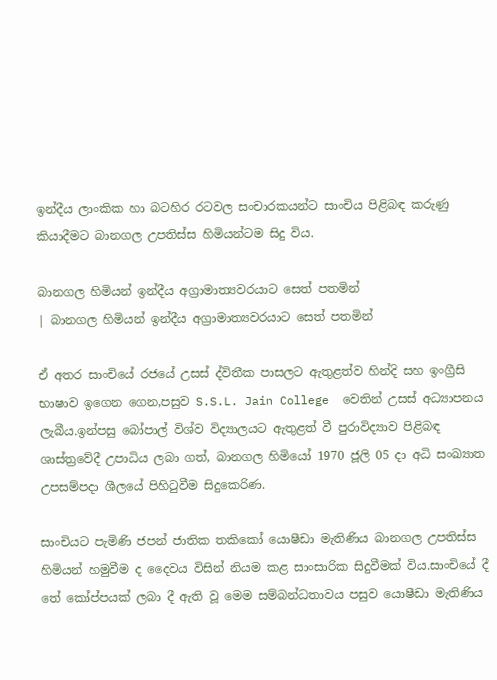ඉන්දීය ලාංකික හා බටහිර රටවල සංචාරකයන්ට සාංචිය පිළිබඳ කරුණු කියාදීමට බානගල උපතිස්ස හිමියන්ටම සිදු විය.

බානගල හිමියන් ඉන්දීය අග්‍රාමාත්‍යවරයාට සෙත් පතමින්
| බානගල හිමියන් ඉන්දීය අග්‍රාමාත්‍යවරයාට සෙත් පතමින්

ඒ අතර සාංචියේ රජයේ උසස් ද්විතීක පාසලට ඇතුළත්ව හින්දි සහ ඉංග්‍රීසි භාෂාව ඉගෙන ගෙන,පසුව S.S.L. Jain College  වෙතින් උසස් අධ්‍යාපනය ලැබීය.ඉන්පසු බෝපාල් විශ්ව විද්‍යාලයට ඇතුළත් වී පුරාවිද්‍යාව පිළිබඳ ශාස්ත්‍රවේදී උපාධිය ලබා ගත්, බානගල හිමියෝ 1970 ජූලි 05 දා අධි සංඛ්‍යාත උපසම්පදා ශීලයේ පිහිටුවීම සිදුකෙරිණ.

සාංචියට පැමිණි ජපන් ජාතික තකිකෝ යොෂීඩා මැතිණිය බානගල උපතිස්ස හිමියන් හමුවීම ද දෛවය විසින් නියම කළ සාංසාරික සිදුවීමක් විය.සාංචියේ දී තේ කෝප්පයක් ලබා දී ඇති වූ මෙම සම්බන්ධතාවය පසුව යොෂීඩා මැතිණිය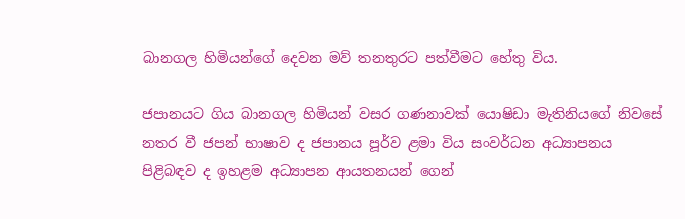බානගල හිමියන්ගේ දෙවන මව් තනතුරට පත්වීමට හේතු විය.

ජපානයට ගිය බානගල හිමියන් වසර ගණනාවක් යොෂිඩා මැතිනියගේ නිවසේ නතර වී ජපන් භාෂාව ද ජපානය පූර්ව ළමා විය සංවර්ධන අධ්‍යාපනය පිළිබඳව ද ඉහළම අධ්‍යාපන ආයතනයන් ගෙන්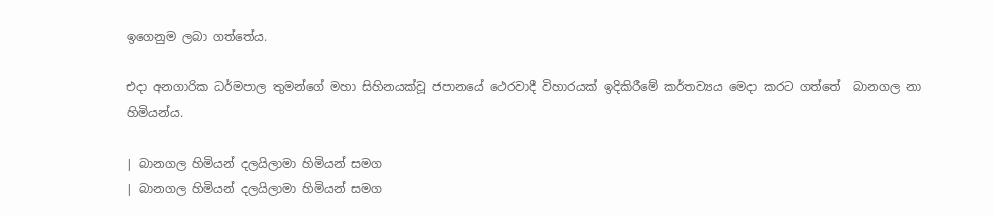ඉගෙනුම ලබා ගත්තේය.

එදා අනගාරික ධර්මපාල තුමන්ගේ මහා සිහිනයක්වූ ජපානයේ ථෙරවාදී විහාරයක් ඉදිකිරීමේ කර්තව්‍යය මෙදා කරට ගත්තේ  බානගල නා හිමියන්ය.

| බානගල හිමියන් දලයිලාමා හිමියන් සමග
| බානගල හිමියන් දලයිලාමා හිමියන් සමග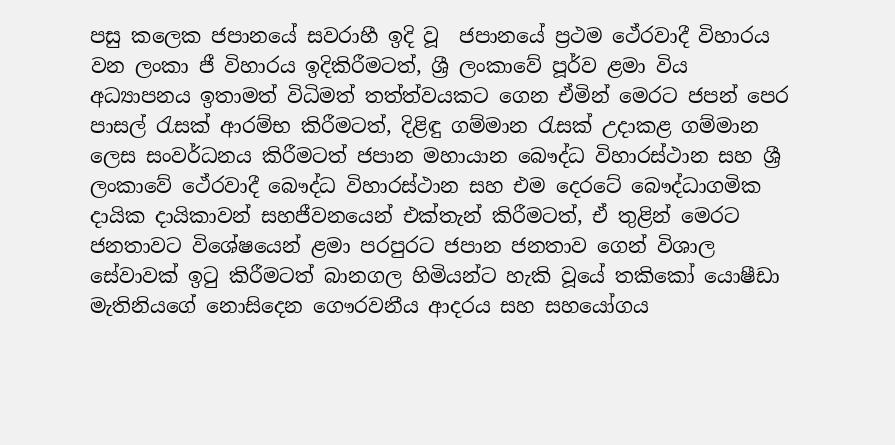පසු කලෙක ජපානයේ සවරාහී ඉදි වූ  ජපානයේ ප්‍රථම ථේරවාදී විහාරය වන ලංකා ජී විහාරය ඉදිකිරීමටත්, ශ්‍රී ලංකාවේ පූර්ව ළමා විය අධ්‍යාපනය ඉතාමත් විධිමත් තත්ත්වයකට ගෙන ඒමින් මෙරට ජපන් පෙර පාසල් රැසක් ආරම්භ කිරීමටත්, දිළිඳු ගම්මාන රැසක් උදාකළ ගම්මාන ලෙස සංවර්ධනය කිරීමටත් ජපාන මහායාන බෞද්ධ විහාරස්ථාන සහ ශ්‍රී ලංකාවේ ථේරවාදී බෞද්ධ විහාරස්ථාන සහ එම දෙරටේ බෞද්ධාගමික දායික දායිකාවන් සහජීවනයෙන් එක්තැන් කිරීමටත්, ඒ තුළින් මෙරට ජනතාවට විශේෂයෙන් ළමා පරපුරට ජපාන ජනතාව ගෙන් විශාල සේවාවක් ඉටු කිරීමටත් බානගල හිමියන්ට හැකි වූයේ තකිකෝ යොෂීඩා මැතිනියගේ නොසිදෙන ගෞරවනීය ආදරය සහ සහයෝගය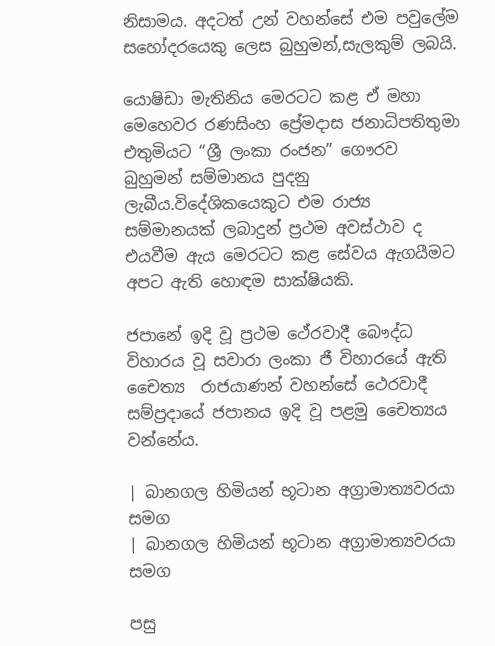නිසාමය. අදටත් උන් වහන්සේ එම පවුලේම සහෝදරයෙකු ලෙස බුහුමන්,සැලකුම් ලබයි.

යොෂිඩා මැතිනිය මෙරටට කළ ඒ මහා මෙහෙවර රණසිංහ ප්‍රේමදාස ජනාධිපතිතුමා එතුමියට “ශ්‍රී ලංකා රංජන” ගෞරව බුහුමන් සම්මානය පුදනු ලැබීය.විදේශිකයෙකුට එම රාජ්‍ය සම්මානයක් ලබාදුන් ප්‍රථම අවස්ථාව ද එයවීම ඇය මෙරටට කළ සේවය ඇගයීමට අපට ඇති හොඳම සාක්ෂියකි.

ජපානේ ඉදි වූ ප්‍රථම ථේරවාදී බෞද්ධ විහාරය වූ සවාරා ලංකා ජී විහාරයේ ඇති චෛත්‍ය  රාජයාණන් වහන්සේ ථෙරවාදී සම්ප්‍රදායේ ජපානය ඉදි වූ පළමු චෛත්‍යය වන්නේය.

| බානගල හිමියන් භූටාන අග්‍රාමාත්‍යවරයා සමග
| බානගල හිමියන් භූටාන අග්‍රාමාත්‍යවරයා සමග

පසු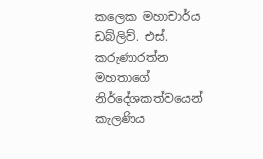කලෙක මහාචාර්ය ඩබ්ලිව්. එස්. කරුණාරත්න මහතාගේ නිර්දේශකත්වයෙන් කැලණිය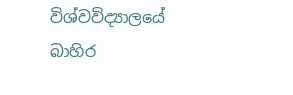විශ්වවිද්‍යාලයේ බාහිර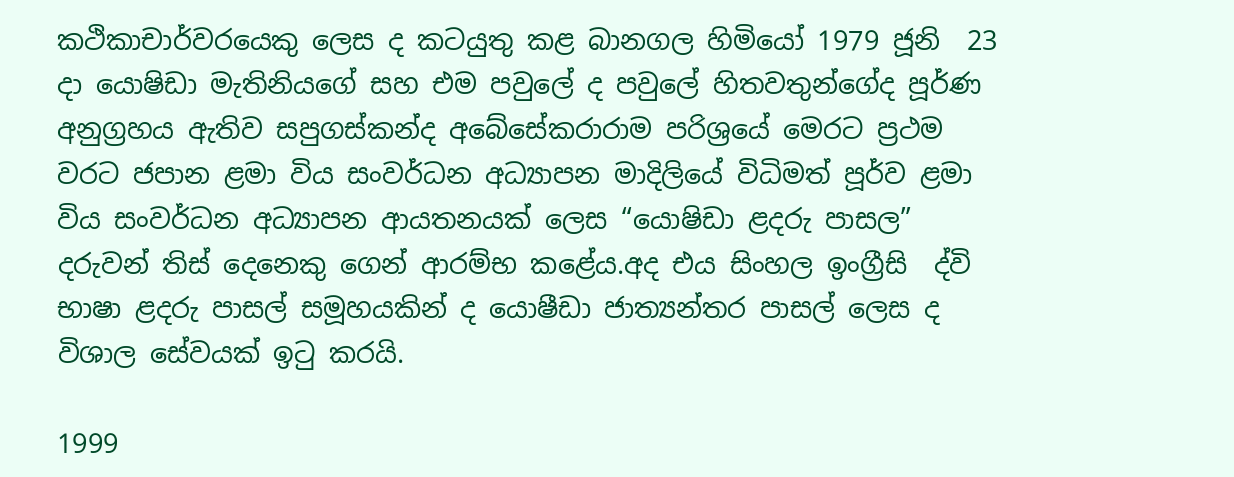කථිකාචාර්වරයෙකු ලෙස ද කටයුතු කළ බානගල හිමියෝ 1979 ජූනි  23 දා යොෂිඩා මැතිනියගේ සහ එම පවුලේ ද පවුලේ හිතවතුන්ගේද පූර්ණ අනුග්‍රහය ඇතිව සපුගස්කන්ද අබේසේකරාරාම පරිශ්‍රයේ මෙරට ප්‍රථම වරට ජපාන ළමා විය සංවර්ධන අධ්‍යාපන මාදිලියේ විධිමත් පූර්ව ළමා විය සංවර්ධන අධ්‍යාපන ආයතනයක් ලෙස “යොෂිඩා ළදරු පාසල” දරුවන් තිස් දෙනෙකු ගෙන් ආරම්භ කළේය.අද එය සිංහල ඉංග්‍රීසි  ද්වි භාෂා ළදරු පාසල් සමූහයකින් ද යොෂීඩා ජාත්‍යන්තර පාසල් ලෙස ද විශාල සේවයක් ඉටු කරයි.

1999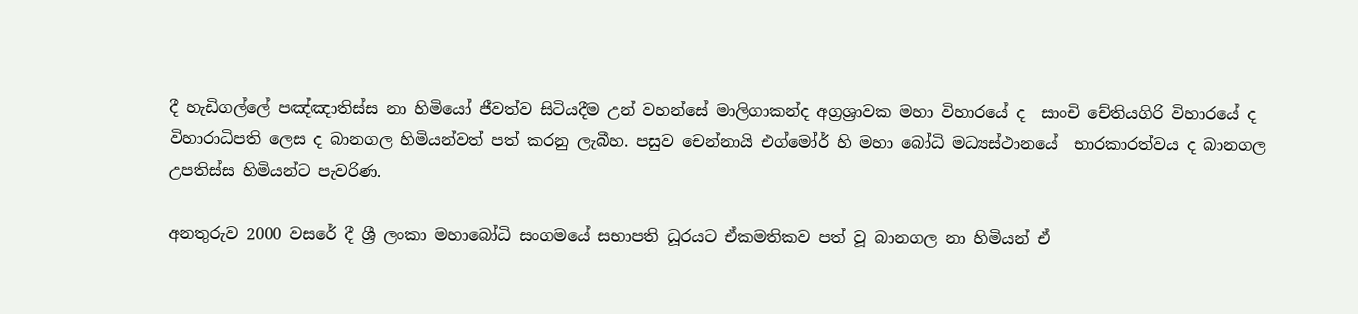දී හැඩිගල්ලේ පඤ්ඤාතිස්ස නා හිමියෝ ජීවත්ව සිටියදීම උන් වහන්සේ මාලිගාකන්ද අග්‍රශ්‍රාවක මහා විහාරයේ ද  සාංචි චේතියගිරි විහාරයේ ද විහාරාධිපති ලෙස ද බානගල හිමියන්වත් පත් කරනු ලැබීහ. පසුව චෙන්නායි එග්මෝර් හි මහා බෝධි මධ්‍යස්ථානයේ  භාරකාරත්වය ද බානගල උපතිස්ස හිමියන්ට පැවරිණ.

අනතුරුව 2000 වසරේ දී ශ්‍රී ලංකා මහාබෝධි සංගමයේ සභාපති ධූරයට ඒකමතිකව පත් වූ බානගල නා හිමියන් ඒ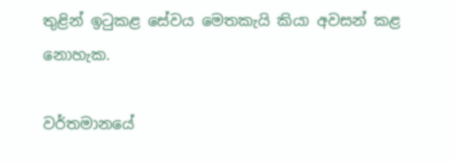තුළින් ඉටුකළ සේවය මෙතකැයි කියා අවසන් කළ නොහැක.

වර්තමානයේ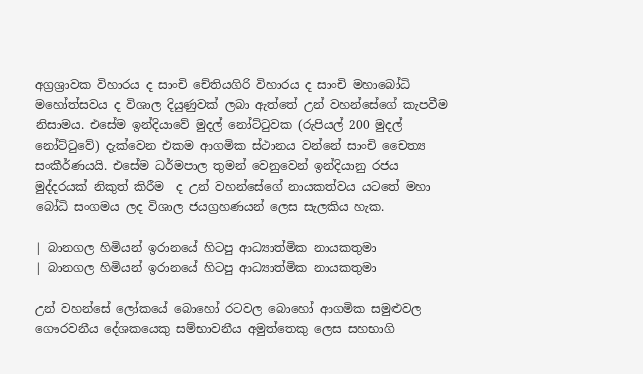අග්‍රශ්‍රාවක විහාරය ද සාංචි චේතියගිරි විහාරය ද සාංචි මහාබෝධි මහෝත්සවය ද විශාල දියුණුවක් ලබා ඇත්තේ උන් වහන්සේගේ කැපවීම නිසාමය. එසේම ඉන්දියාවේ මුදල් නෝට්ටුවක (රුපියල් 200 මුදල් නෝට්ටුවේ) දැක්වෙන එකම ආගමික ස්ථානය වන්නේ සාංචි චෛත්‍ය සංකීර්ණයයි. එසේම ධර්මපාල තුමන් වෙනුවෙන් ඉන්දියානු රජය මුද්දරයක් නිකුත් කිරීම  ද උන් වහන්සේගේ නායකත්වය යටතේ මහා බෝධි සංගමය ලද විශාල ජයග්‍රහණයන් ලෙස සැලකිය හැක.

| බානගල හිමියන් ඉරානයේ හිටපු ආධ්‍යාත්මික නායකතුමා
| බානගල හිමියන් ඉරානයේ හිටපු ආධ්‍යාත්මික නායකතුමා

උන් වහන්සේ ලෝකයේ බොහෝ රටවල බොහෝ ආගමික සමුළුවල ගෞරවනීය දේශකයෙකු සම්භාවනීය අමුත්තෙකු ලෙස සහභාගි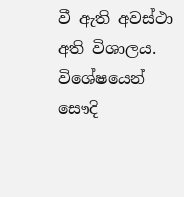වී ඇති අවස්ථා අති විශාලය. විශේෂයෙන් සෞදි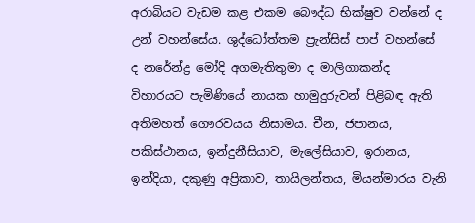අරාබියට වැඩම කළ එකම බෞද්ධ භික්ෂුව වන්නේ ද උන් වහන්සේය. ශුද්ධෝත්තම ප්‍රැන්සිස් පාප් වහන්සේ ද නරේන්ද්‍ර මෝදි අගමැතිතුමා ද මාලිගාකන්ද විහාරයට පැමිණියේ නායක හාමුදුරුවන් පිළිබඳ ඇති අතිමහත් ගෞරවයය නිසාමය. චීන, ජපානය, පකිස්ථානය, ඉන්දුනීසියාව, මැලේසියාව, ඉරානය, ඉන්දියා, දකුණු අප්‍රිකාව, තායිලන්තය, මියන්මාරය වැනි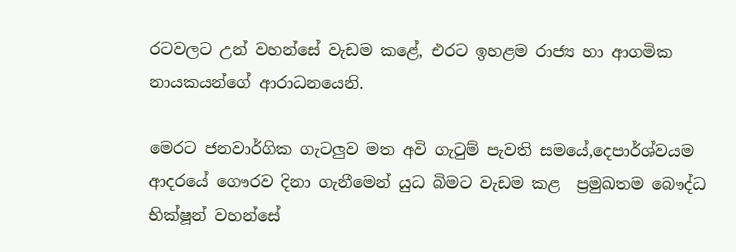රටවලට උන් වහන්සේ වැඩම කළේ, එරට ඉහළම රාජ්‍ය හා ආගමික නායකයන්ගේ ආරාධනයෙනි.

මෙරට ජනවාර්ගික ගැටලුව මත අවි ගැටුම් පැවති සමයේ,දෙපාර්ශ්වයම ආදරයේ ගෞරව දිනා ගැනීමෙන් යුධ බිමට වැඩම කළ  ප්‍රමුඛතම බෞද්ධ භික්ෂූන් වහන්සේ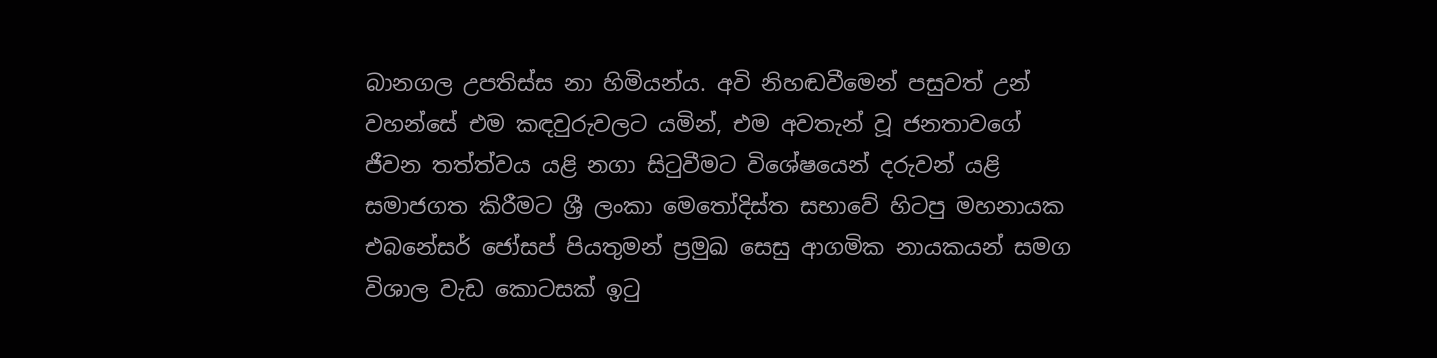බානගල උපතිස්ස නා හිමියන්ය. අවි නිහඬවීමෙන් පසුවත් උන් වහන්සේ එම කඳවුරුවලට යමින්, එම අවතැන් වූ ජනතාවගේ ජීවන තත්ත්වය යළි නගා සිටුවීමට විශේෂයෙන් දරුවන් යළි සමාජගත කිරීමට ශ්‍රී ලංකා මෙතෝදිස්ත සභාවේ හිටපු මහනායක එබනේසර් ජෝසප් පියතුමන් ප්‍රමුඛ සෙසු ආගමික නායකයන් සමග විශාල වැඩ කොටසක් ඉටු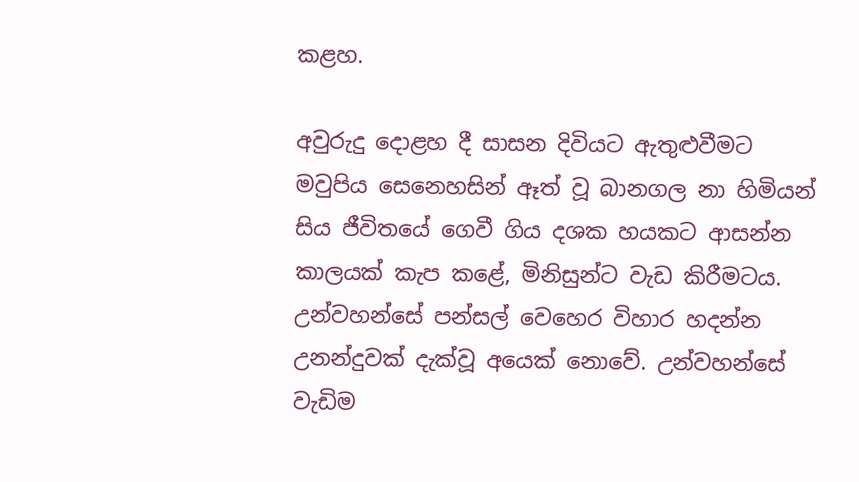කළහ.

අවුරුදු දොළහ දී සාසන දිවියට ඇතුළුවීමට මවුපිය සෙනෙහසින් ඈත් වූ බානගල නා හිමියන් සිය ජීවිතයේ ගෙවී ගිය දශක හයකට ආසන්න කාලයක් කැප කළේ, මිනිසුන්ට වැඩ කිරීමටය. උන්වහන්සේ පන්සල් වෙහෙර විහාර හදන්න උනන්දුවක් දැක්වූ අයෙක් නොවේ. උන්වහන්සේ වැඩිම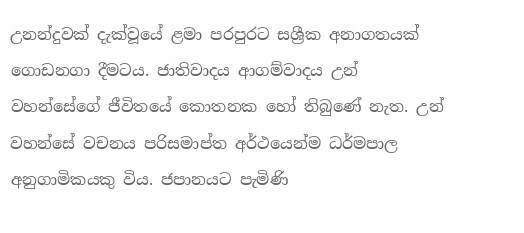උනන්දුවක් දැක්වූයේ ළමා පරපුරට සශ්‍රීක අනාගතයක් ගොඩනගා දීමටය. ජාතිවාදය ආගම්වාදය උන් වහන්සේගේ ජීවිතයේ කොතනක හෝ තිබුණේ නැත. උන් වහන්සේ වචනය පරිසමාප්ත අර්ථයෙන්ම ධර්මපාල අනුගාමිකයකු විය. ජපානයට පැමිණි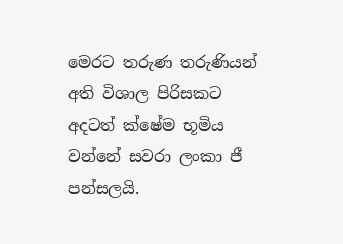මෙරට තරුණ තරුණියන් අති විශාල පිරිසකට අදටත් ක්ෂේම භූමිය වන්නේ සවරා ලංකා ජී පන්සලයි.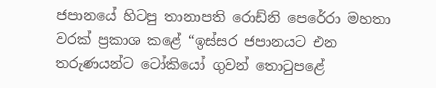ජපානයේ හිටපු තානාපති රොඩ්නි පෙරේරා මහතා වරක් ප්‍රකාශ කළේ “ඉස්සර ජපානයට එන තරුණයන්ට ටෝකියෝ ගුවන් තොටුපළේ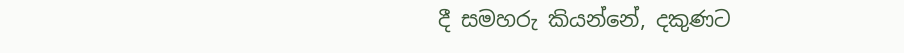දී සමහරු කියන්නේ, දකුණට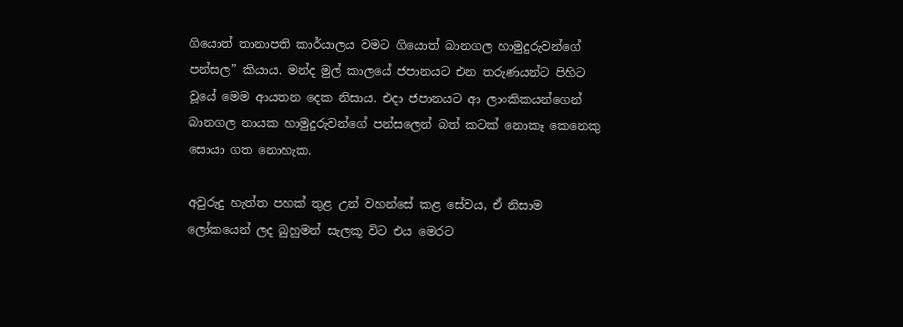ගියොත් තානාපති කාර්යාලය වමට ගියොත් බානගල හාමුදුරුවන්ගේ පන්සල” කියාය. මන්ද මුල් කාලයේ ජපානයට එන තරුණයන්ට පිහිට වූයේ මෙම ආයතන දෙක නිසාය. එදා ජපානයට ආ ලාංකිකයන්ගෙන් බානගල නායක හාමුදුරුවන්ගේ පන්සලෙන් බත් කටක් නොකෑ කෙනෙකු සොයා ගත නොහැක.

අවුරුදු හැත්ත පහක් තුළ උන් වහන්සේ කළ සේවය, ඒ නිසාම ලෝකයෙන් ලද බුහුමන් සැලකූ විට එය මෙරට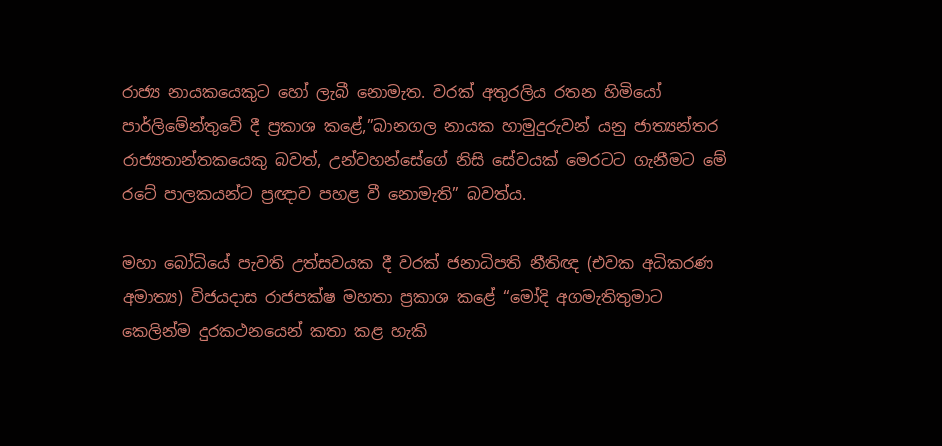රාජ්‍ය නායකයෙකුට හෝ ලැබී නොමැත. වරක් අතුරලිය රතන හිමියෝ පාර්ලිමේන්තුවේ දී ප්‍රකාශ කළේ,”බානගල නායක හාමුදුරුවන් යනු ජාත්‍යන්තර රාජ්‍යතාන්තකයෙකු බවත්, උන්වහන්සේගේ නිසි සේවයක් මෙරටට ගැනීමට මේ රටේ පාලකයන්ට ප්‍රඥාව පහළ වී නොමැති” බවත්ය.

මහා බෝධියේ පැවති උත්සවයක දී වරක් ජනාධිපති නීතිඥ (එවක අධිකරණ අමාත්‍ය) විජයදාස රාජපක්ෂ මහතා ප්‍රකාශ කළේ “මෝදි අගමැතිතුමාට කෙලින්ම දුරකථනයෙන් කතා කළ හැකි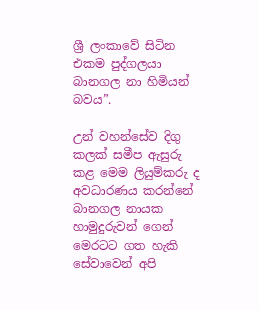ශ්‍රී ලංකාවේ සිටින එකම පුද්ගලයා බානගල නා හිමියන් බවය”.

උන් වහන්සේව දිගු කලක් සමීප ඇසුරු කළ මෙම ලියුම්කරු ද අවධාරණය කරන්නේ බානගල නායක හාමුදුරුවන් ගෙන් මෙරටට ගත හැකි සේවාවෙන් අපි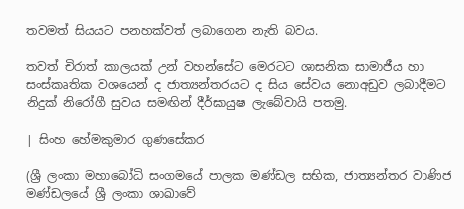තවමත් සියයට පනහක්වත් ලබාගෙන නැති බවය.

තවත් චිරාත් කාලයක් උන් වහන්සේට මෙරටට ශාසනික සාමාජීය හා සංස්කෘතික වශයෙන් ද ජාත්‍යන්තරයට ද සිය සේවය නොඅඩුව ලබාදීමට නිදුක් නිරෝගී සුවය සමඟින් දීර්ඝායුෂ ලැබේවායි පතමු.

| සිංහ හේමකුමාර ගුණසේකර

(ශ්‍රී ලංකා මහාබෝධි සංගමයේ පාලක මණ්ඩල සභික, ජාත්‍යන්තර වාණිජ මණ්ඩලයේ ශ්‍රී ලංකා ශාඛාවේ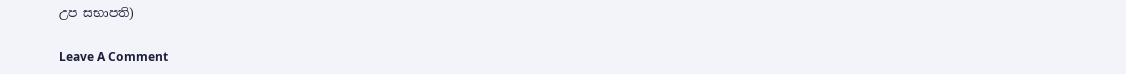උප සභාපති)

Leave A Comment